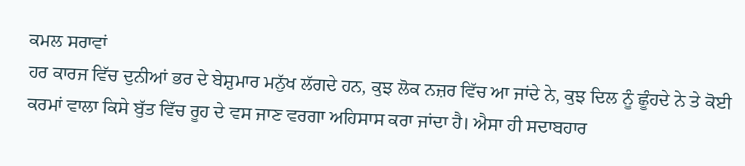ਕਮਲ ਸਰਾਵਾਂ
ਹਰ ਕਾਰਜ ਵਿੱਚ ਦੁਨੀਆਂ ਭਰ ਦੇ ਬੇਸ਼ੁਮਾਰ ਮਨੁੱਖ ਲੱਗਦੇ ਹਨ, ਕੁਝ ਲੋਕ ਨਜ਼ਰ ਵਿੱਚ ਆ ਜਾਂਦੇ ਨੇ, ਕੁਝ ਦਿਲ ਨੂੰ ਛੂੰਹਦੇ ਨੇ ਤੇ ਕੋਈ ਕਰਮਾਂ ਵਾਲਾ ਕਿਸੇ ਬੁੱਤ ਵਿੱਚ ਰੂਹ ਦੇ ਵਸ ਜਾਣ ਵਰਗਾ ਅਹਿਸਾਸ ਕਰਾ ਜਾਂਦਾ ਹੈ। ਐਸਾ ਹੀ ਸਦਾਬਹਾਰ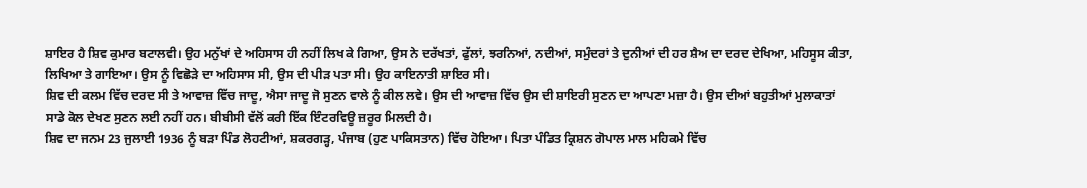ਸ਼ਾਇਰ ਹੈ ਸ਼ਿਵ ਕੁਮਾਰ ਬਟਾਲਵੀ। ਉਹ ਮਨੁੱਖਾਂ ਦੇ ਅਹਿਸਾਸ ਹੀ ਨਹੀਂ ਲਿਖ ਕੇ ਗਿਆ, ਉਸ ਨੇ ਦਰੱਖਤਾਂ, ਫੁੱਲਾਂ, ਝਰਨਿਆਂ, ਨਦੀਆਂ, ਸਮੁੰਦਰਾਂ ਤੇ ਦੁਨੀਆਂ ਦੀ ਹਰ ਸ਼ੈਅ ਦਾ ਦਰਦ ਦੇਖਿਆ, ਮਹਿਸੂਸ ਕੀਤਾ, ਲਿਖਿਆ ਤੇ ਗਾਇਆ। ਉਸ ਨੂੰ ਵਿਛੋੜੇ ਦਾ ਅਹਿਸਾਸ ਸੀ, ਉਸ ਦੀ ਪੀੜ ਪਤਾ ਸੀ। ਉਹ ਕਾਇਨਾਤੀ ਸ਼ਾਇਰ ਸੀ।
ਸ਼ਿਵ ਦੀ ਕਲਮ ਵਿੱਚ ਦਰਦ ਸੀ ਤੇ ਆਵਾਜ਼ ਵਿੱਚ ਜਾਦੂ, ਐਸਾ ਜਾਦੂ ਜੋ ਸੁਣਨ ਵਾਲੇ ਨੂੰ ਕੀਲ ਲਵੇ। ਉਸ ਦੀ ਆਵਾਜ਼ ਵਿੱਚ ਉਸ ਦੀ ਸ਼ਾਇਰੀ ਸੁਣਨ ਦਾ ਆਪਣਾ ਮਜ਼ਾ ਹੈ। ਉਸ ਦੀਆਂ ਬਹੁਤੀਆਂ ਮੁਲਾਕਾਤਾਂ ਸਾਡੇ ਕੋਲ ਦੇਖਣ ਸੁਣਨ ਲਈ ਨਹੀਂ ਹਨ। ਬੀਬੀਸੀ ਵੱਲੋਂ ਕਰੀ ਇੱਕ ਇੰਟਰਵਿਊ ਜ਼ਰੂਰ ਮਿਲਦੀ ਹੈ।
ਸ਼ਿਵ ਦਾ ਜਨਮ 23 ਜੁਲਾਈ 1936 ਨੂੰ ਬੜਾ ਪਿੰਡ ਲੋਹਟੀਆਂ, ਸ਼ਕਰਗੜ੍ਹ, ਪੰਜਾਬ (ਹੁਣ ਪਾਕਿਸਤਾਨ) ਵਿੱਚ ਹੋਇਆ। ਪਿਤਾ ਪੰਡਿਤ ਕ੍ਰਿਸ਼ਨ ਗੋਪਾਲ ਮਾਲ ਮਹਿਕਮੇ ਵਿੱਚ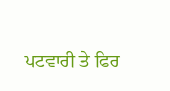ਪਟਵਾਰੀ ਤੇ ਫਿਰ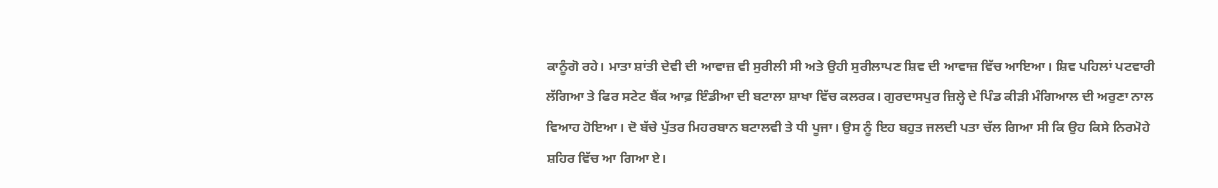ਕਾਨੂੰਗੋ ਰਹੇ। ਮਾਤਾ ਸ਼ਾਂਤੀ ਦੇਵੀ ਦੀ ਆਵਾਜ਼ ਵੀ ਸੁਰੀਲੀ ਸੀ ਅਤੇ ਉਹੀ ਸੁਰੀਲਾਪਣ ਸ਼ਿਵ ਦੀ ਆਵਾਜ਼ ਵਿੱਚ ਆਇਆ। ਸ਼ਿਵ ਪਹਿਲਾਂ ਪਟਵਾਰੀ ਲੱਗਿਆ ਤੇ ਫਿਰ ਸਟੇਟ ਬੈਂਕ ਆਫ਼ ਇੰਡੀਆ ਦੀ ਬਟਾਲਾ ਸ਼ਾਖਾ ਵਿੱਚ ਕਲਰਕ। ਗੁਰਦਾਸਪੁਰ ਜ਼ਿਲ੍ਹੇ ਦੇ ਪਿੰਡ ਕੀੜੀ ਮੰਗਿਆਲ ਦੀ ਅਰੁਣਾ ਨਾਲ ਵਿਆਹ ਹੋਇਆ। ਦੋ ਬੱਚੇ ਪੁੱਤਰ ਮਿਹਰਬਾਨ ਬਟਾਲਵੀ ਤੇ ਧੀ ਪੂਜਾ। ਉਸ ਨੂੰ ਇਹ ਬਹੁਤ ਜਲਦੀ ਪਤਾ ਚੱਲ ਗਿਆ ਸੀ ਕਿ ਉਹ ਕਿਸੇ ਨਿਰਮੋਹੇ ਸ਼ਹਿਰ ਵਿੱਚ ਆ ਗਿਆ ਏ।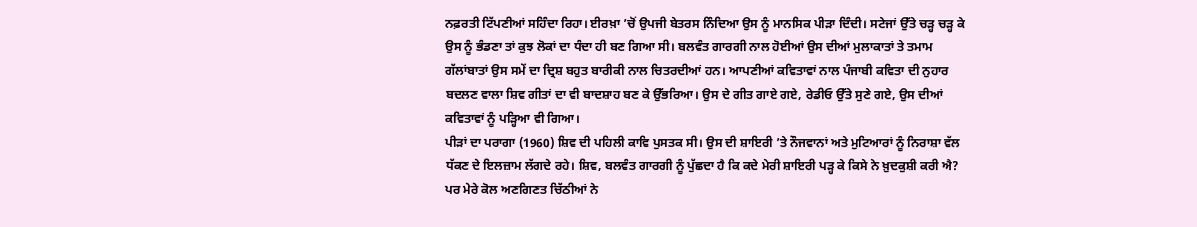ਨਫ਼ਰਤੀ ਟਿੱਪਣੀਆਂ ਸਹਿੰਦਾ ਰਿਹਾ। ਈਰਖ਼ਾ ’ਚੋਂ ਉਪਜੀ ਬੇਤਰਸ ਨਿੰਦਿਆ ਉਸ ਨੂੰ ਮਾਨਸਿਕ ਪੀੜਾ ਦਿੰਦੀ। ਸਟੇਜਾਂ ਉੱਤੇ ਚੜ੍ਹ ਚੜ੍ਹ ਕੇ ਉਸ ਨੂੰ ਭੰਡਣਾ ਤਾਂ ਕੁਝ ਲੋਕਾਂ ਦਾ ਧੰਦਾ ਹੀ ਬਣ ਗਿਆ ਸੀ। ਬਲਵੰਤ ਗਾਰਗੀ ਨਾਲ ਹੋਈਆਂ ਉਸ ਦੀਆਂ ਮੁਲਾਕਾਤਾਂ ਤੇ ਤਮਾਮ ਗੱਲਾਂਬਾਤਾਂ ਉਸ ਸਮੇਂ ਦਾ ਦ੍ਰਿਸ਼ ਬਹੁਤ ਬਾਰੀਕੀ ਨਾਲ ਚਿਤਰਦੀਆਂ ਹਨ। ਆਪਣੀਆਂ ਕਵਿਤਾਵਾਂ ਨਾਲ ਪੰਜਾਬੀ ਕਵਿਤਾ ਦੀ ਨੁਹਾਰ ਬਦਲਣ ਵਾਲਾ ਸ਼ਿਵ ਗੀਤਾਂ ਦਾ ਵੀ ਬਾਦਸ਼ਾਹ ਬਣ ਕੇ ਉੱਭਰਿਆ। ਉਸ ਦੇ ਗੀਤ ਗਾਏ ਗਏ, ਰੇਡੀਓ ਉੱਤੇ ਸੁਣੇ ਗਏ, ਉਸ ਦੀਆਂ ਕਵਿਤਾਵਾਂ ਨੂੰ ਪੜ੍ਹਿਆ ਵੀ ਗਿਆ।
ਪੀੜਾਂ ਦਾ ਪਰਾਗਾ (1960) ਸ਼ਿਵ ਦੀ ਪਹਿਲੀ ਕਾਵਿ ਪੁਸਤਕ ਸੀ। ਉਸ ਦੀ ਸ਼ਾਇਰੀ ’ਤੇ ਨੌਜਵਾਨਾਂ ਅਤੇ ਮੁਟਿਆਰਾਂ ਨੂੰ ਨਿਰਾਸ਼ਾ ਵੱਲ ਧੱਕਣ ਦੇ ਇਲਜ਼ਾਮ ਲੱਗਦੇ ਰਹੇ। ਸ਼ਿਵ, ਬਲਵੰਤ ਗਾਰਗੀ ਨੂੰ ਪੁੱਛਦਾ ਹੈ ਕਿ ਕਦੇ ਮੇਰੀ ਸ਼ਾਇਰੀ ਪੜ੍ਹ ਕੇ ਕਿਸੇ ਨੇ ਖ਼ੁਦਕੁਸ਼ੀ ਕਰੀ ਐ? ਪਰ ਮੇਰੇ ਕੋਲ ਅਣਗਿਣਤ ਚਿੱਠੀਆਂ ਨੇ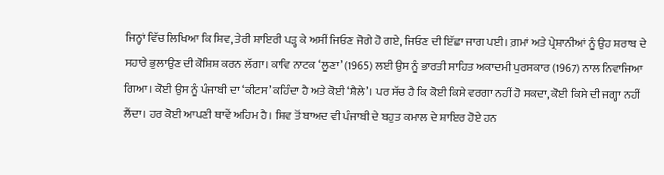ਜਿਨ੍ਹਾਂ ਵਿੱਚ ਲਿਖਿਆ ਕਿ ਸ਼ਿਵ, ਤੇਰੀ ਸ਼ਾਇਰੀ ਪੜ੍ਹ ਕੇ ਅਸੀਂ ਜਿਓਣ ਜੋਗੇ ਹੋ ਗਏ, ਜਿਓਣ ਦੀ ਇੱਛਾ ਜਾਗ ਪਈ। ਗ਼ਮਾਂ ਅਤੇ ਪ੍ਰੇਸ਼ਾਨੀਆਂ ਨੂੰ ਉਹ ਸ਼ਰਾਬ ਦੇ ਸਹਾਰੇ ਭੁਲਾਉਣ ਦੀ ਕੋਸ਼ਿਸ਼ ਕਰਨ ਲੱਗਾ। ਕਾਵਿ ਨਾਟਕ ‘ਲੂਣਾ’ (1965) ਲਈ ਉਸ ਨੂੰ ਭਾਰਤੀ ਸਾਹਿਤ ਅਕਾਦਮੀ ਪੁਰਸਕਾਰ (1967) ਨਾਲ ਨਿਵਾਜਿਆ ਗਿਆ। ਕੋਈ ਉਸ ਨੂੰ ਪੰਜਾਬੀ ਦਾ ‘ਕੀਟਸ’ ਕਹਿੰਦਾ ਹੈ ਅਤੇ ਕੋਈ ‘ਸ਼ੈਲੇ’। ਪਰ ਸੱਚ ਹੈ ਕਿ ਕੋਈ ਕਿਸੇ ਵਰਗਾ ਨਹੀਂ ਹੋ ਸਕਦਾ, ਕੋਈ ਕਿਸੇ ਦੀ ਜਗ੍ਹਾ ਨਹੀਂ ਲੈਂਦਾ। ਹਰ ਕੋਈ ਆਪਣੀ ਥਾਵੇਂ ਅਹਿਮ ਹੈ। ਸ਼ਿਵ ਤੋਂ ਬਾਅਦ ਵੀ ਪੰਜਾਬੀ ਦੇ ਬਹੁਤ ਕਮਾਲ ਦੇ ਸ਼ਾਇਰ ਹੋਏ ਹਨ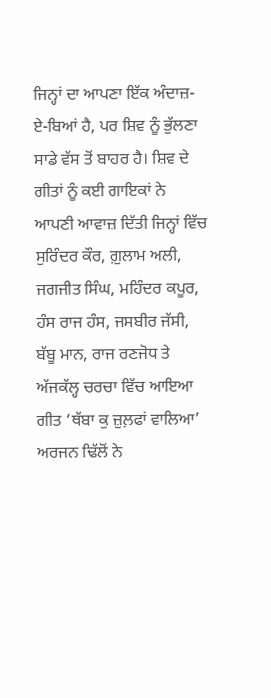ਜਿਨ੍ਹਾਂ ਦਾ ਆਪਣਾ ਇੱਕ ਅੰਦਾਜ਼-ਏ-ਬਿਆਂ ਹੈ, ਪਰ ਸ਼ਿਵ ਨੂੰ ਭੁੱਲਣਾ ਸਾਡੇ ਵੱਸ ਤੋਂ ਬਾਹਰ ਹੈ। ਸ਼ਿਵ ਦੇ ਗੀਤਾਂ ਨੂੰ ਕਈ ਗਾਇਕਾਂ ਨੇ ਆਪਣੀ ਆਵਾਜ਼ ਦਿੱਤੀ ਜਿਨ੍ਹਾਂ ਵਿੱਚ ਸੁਰਿੰਦਰ ਕੌਰ, ਗ਼ੁਲਾਮ ਅਲੀ, ਜਗਜੀਤ ਸਿੰਘ, ਮਹਿੰਦਰ ਕਪੂਰ, ਹੰਸ ਰਾਜ ਹੰਸ, ਜਸਬੀਰ ਜੱਸੀ, ਬੱਬੂ ਮਾਨ, ਰਾਜ ਰਣਜੋਧ ਤੇ ਅੱਜਕੱਲ੍ਹ ਚਰਚਾ ਵਿੱਚ ਆਇਆ ਗੀਤ ‘ਥੱਬਾ ਕੁ ਜ਼ੁਲ਼ਫਾਂ ਵਾਲਿਆ’ ਅਰਜਨ ਢਿੱਲੋਂ ਨੇ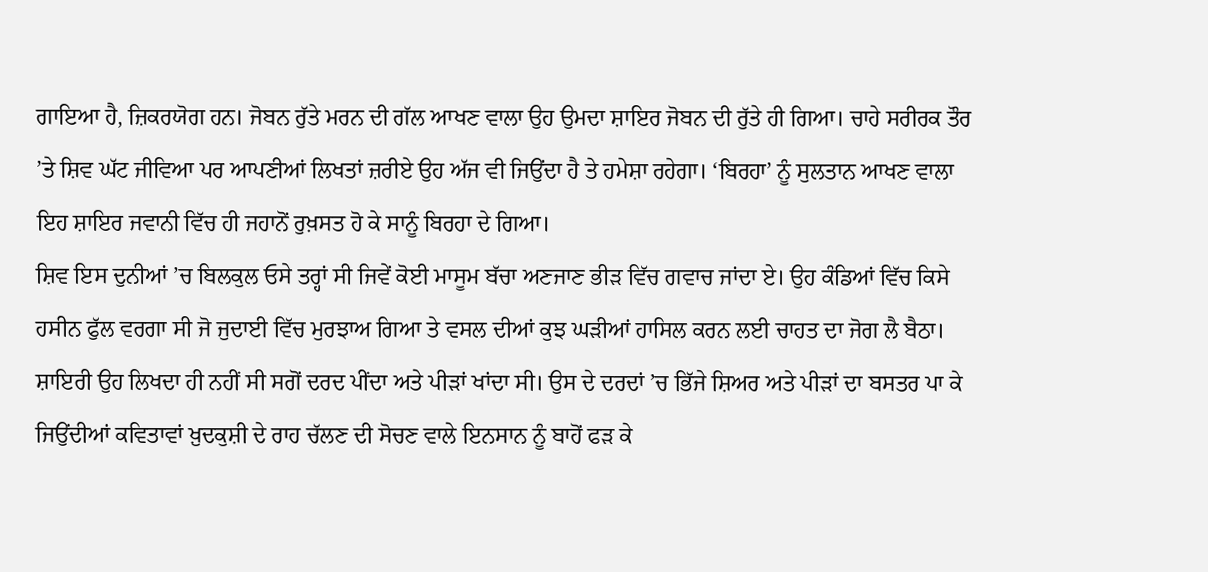ਗਾਇਆ ਹੈ, ਜ਼ਿਕਰਯੋਗ ਹਨ। ਜੋਬਨ ਰੁੱਤੇ ਮਰਨ ਦੀ ਗੱਲ ਆਖਣ ਵਾਲਾ ਉਹ ਉਮਦਾ ਸ਼ਾਇਰ ਜੋਬਨ ਦੀ ਰੁੱਤੇ ਹੀ ਗਿਆ। ਚਾਹੇ ਸਰੀਰਕ ਤੌਰ ’ਤੇ ਸ਼ਿਵ ਘੱਟ ਜੀਵਿਆ ਪਰ ਆਪਣੀਆਂ ਲਿਖਤਾਂ ਜ਼ਰੀਏ ਉਹ ਅੱਜ ਵੀ ਜਿਉਂਦਾ ਹੈ ਤੇ ਹਮੇਸ਼ਾ ਰਹੇਗਾ। ‘ਬਿਰਹਾ’ ਨੂੰ ਸੁਲਤਾਨ ਆਖਣ ਵਾਲਾ ਇਹ ਸ਼ਾਇਰ ਜਵਾਨੀ ਵਿੱਚ ਹੀ ਜਹਾਨੋਂ ਰੁਖ਼ਸਤ ਹੋ ਕੇ ਸਾਨੂੰ ਬਿਰਹਾ ਦੇ ਗਿਆ।
ਸ਼ਿਵ ਇਸ ਦੁਨੀਆਂ ’ਚ ਬਿਲਕੁਲ ਓਸੇ ਤਰ੍ਹਾਂ ਸੀ ਜਿਵੇਂ ਕੋਈ ਮਾਸੂਮ ਬੱਚਾ ਅਣਜਾਣ ਭੀੜ ਵਿੱਚ ਗਵਾਚ ਜਾਂਦਾ ਏ। ਉਹ ਕੰਡਿਆਂ ਵਿੱਚ ਕਿਸੇ ਹਸੀਨ ਫੁੱਲ ਵਰਗਾ ਸੀ ਜੋ ਜੁਦਾਈ ਵਿੱਚ ਮੁਰਝਾਅ ਗਿਆ ਤੇ ਵਸਲ ਦੀਆਂ ਕੁਝ ਘੜੀਆਂ ਹਾਸਿਲ ਕਰਨ ਲਈ ਚਾਹਤ ਦਾ ਜੋਗ ਲੈ ਬੈਠਾ। ਸ਼ਾਇਰੀ ਉਹ ਲਿਖਦਾ ਹੀ ਨਹੀਂ ਸੀ ਸਗੋਂ ਦਰਦ ਪੀਂਦਾ ਅਤੇ ਪੀੜਾਂ ਖਾਂਦਾ ਸੀ। ਉਸ ਦੇ ਦਰਦਾਂ ’ਚ ਭਿੱਜੇ ਸ਼ਿਅਰ ਅਤੇ ਪੀੜਾਂ ਦਾ ਬਸਤਰ ਪਾ ਕੇ ਜਿਉਂਦੀਆਂ ਕਵਿਤਾਵਾਂ ਖ਼ੁਦਕੁਸ਼ੀ ਦੇ ਰਾਹ ਚੱਲਣ ਦੀ ਸੋਚਣ ਵਾਲੇ ਇਨਸਾਨ ਨੂੰ ਬਾਹੋਂ ਫੜ ਕੇ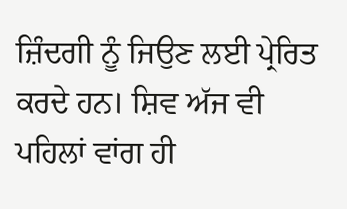ਜ਼ਿੰਦਗੀ ਨੂੰ ਜਿਉਣ ਲਈ ਪ੍ਰੇਰਿਤ ਕਰਦੇ ਹਨ। ਸ਼ਿਵ ਅੱਜ ਵੀ ਪਹਿਲਾਂ ਵਾਂਗ ਹੀ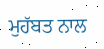ਮੁਹੱਬਤ ਨਾਲ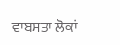ਵਾਬਸਤਾ ਲੋਕਾਂ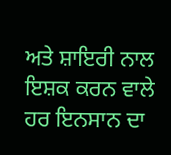ਅਤੇ ਸ਼ਾਇਰੀ ਨਾਲ ਇਸ਼ਕ ਕਰਨ ਵਾਲੇ ਹਰ ਇਨਸਾਨ ਦਾ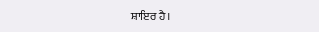ਸ਼ਾਇਰ ਹੈ।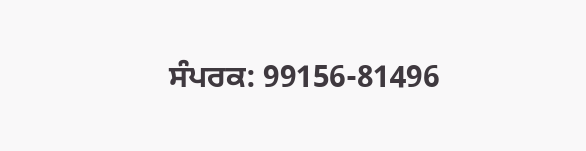ਸੰਪਰਕ: 99156-81496